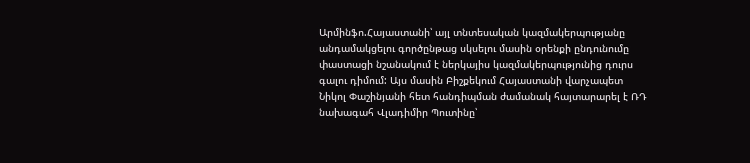Արմինֆո.Հայաստանի՝ այլ տնտեսական կազմակերպությանը անդամակցելու գործընթաց սկսելու մասին օրենքի ընդունումը փաստացի նշանակում է ներկայիս կազմակերպությունից դուրս գալու դիմում: Այս մասին Բիշքեկում Հայաստանի վարչապետ Նիկոլ Փաշինյանի հետ հանդիպման ժամանակ հայտարարել է ՌԴ նախագահ Վլադիմիր Պուտինը՝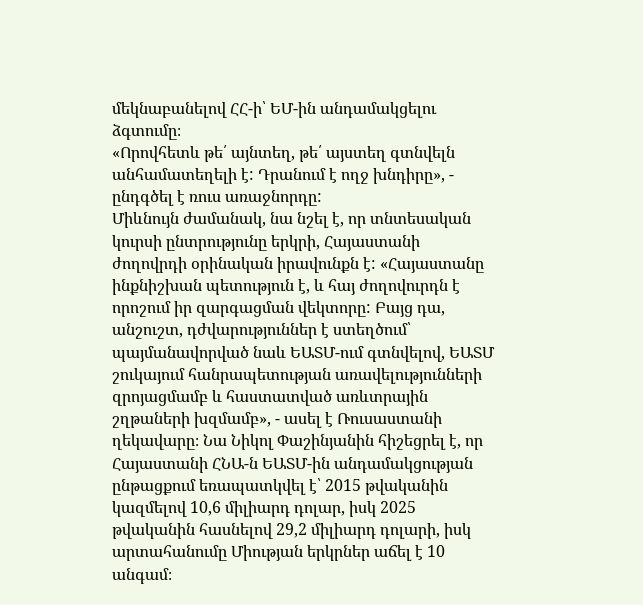մեկնաբանելով ՀՀ-ի՝ ԵՄ-ին անդամակցելու ձգտումը։
«Որովհետև թե՛ այնտեղ, թե՛ այստեղ գտնվելն անհամատեղելի է: Դրանում է ողջ խնդիրը», - ընդգծել է ռուս առաջնորդը:
Միևնույն ժամանակ, նա նշել է, որ տնտեսական կուրսի ընտրությունը երկրի, Հայաստանի ժողովրդի օրինական իրավունքն է: «Հայաստանը ինքնիշխան պետություն է, և հայ ժողովուրդն է որոշում իր զարգացման վեկտորը: Բայց դա, անշուշտ, դժվարություններ է ստեղծում՝ պայմանավորված նաև ԵԱՏՄ-ում գտնվելով, ԵԱՏՄ շուկայում հանրապետության առավելությունների զրոյացմամբ և հաստատված առևտրային շղթաների խզմամբ», - ասել է Ռուսաստանի ղեկավարը։ Նա Նիկոլ Փաշինյանին հիշեցրել է, որ Հայաստանի ՀՆԱ-ն ԵԱՏՄ-ին անդամակցության ընթացքում եռապատկվել է՝ 2015 թվականին կազմելով 10,6 միլիարդ դոլար, իսկ 2025 թվականին հասնելով 29,2 միլիարդ դոլարի, իսկ արտահանումը Միության երկրներ աճել է 10 անգամ։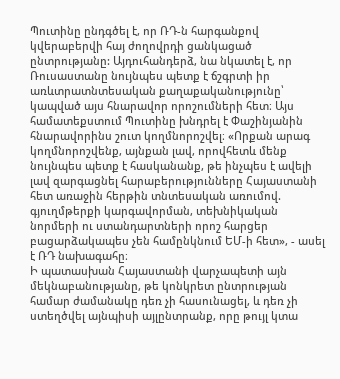Պուտինը ընդգծել է, որ ՌԴ-ն հարգանքով կվերաբերվի հայ ժողովրդի ցանկացած ընտրությանը: Այդուհանդերձ, նա նկատել է, որ Ռուսաստանը նույնպես պետք է ճշգրտի իր առևտրատնտեսական քաղաքականությունը՝ կապված այս հնարավոր որոշումների հետ։ Այս համատեքստում Պուտինը խնդրել է Փաշինյանին հնարավորինս շուտ կողմնորոշվել։ «Որքան արագ կողմնորոշվենք, այնքան լավ, որովհետև մենք նույնպես պետք է հասկանանք, թե ինչպես է ավելի լավ զարգացնել հարաբերությունները Հայաստանի հետ առաջին հերթին տնտեսական առումով. գյուղմթերքի կարգավորման, տեխնիկական նորմերի ու ստանդարտների որոշ հարցեր բացարձակապես չեն համընկնում ԵՄ-ի հետ», - ասել է ՌԴ նախագահը։
Ի պատասխան Հայաստանի վարչապետի այն մեկնաբանությանը, թե կոնկրետ ընտրության համար ժամանակը դեռ չի հասունացել, և դեռ չի ստեղծվել այնպիսի այլընտրանք, որը թույլ կտա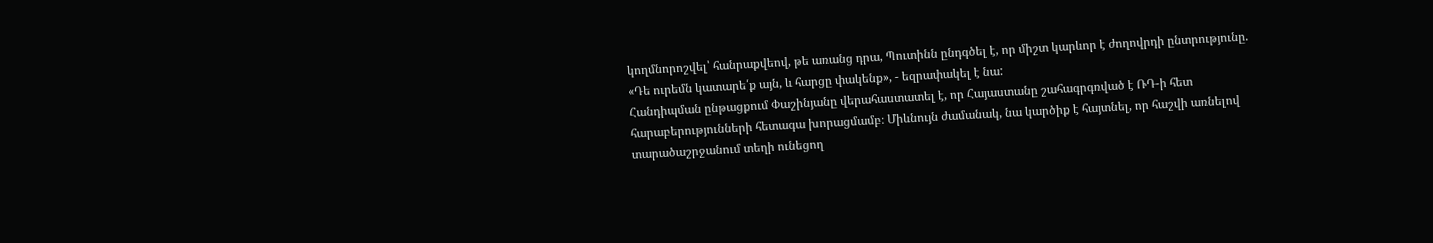կողմնորոշվել՝ հանրաքվեով, թե առանց դրա, Պուտինն ընդգծել է, որ միշտ կարևոր է ժողովրդի ընտրությունը. «Դե ուրեմն կատարե՛ք այն, և հարցը փակենք», - եզրափակել է նա:
Հանդիպման ընթացքում Փաշինյանը վերահաստատել է, որ Հայաստանը շահագրգռված է ՌԴ-ի հետ հարաբերությունների հետագա խորացմամբ։ Միևնույն ժամանակ, նա կարծիք է հայտնել, որ հաշվի առնելով տարածաշրջանում տեղի ունեցող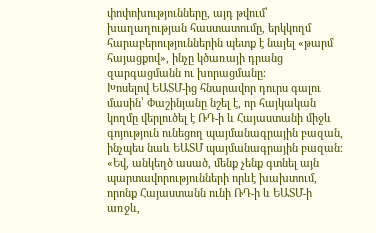փոփոխությունները, այդ թվում՝ խաղաղության հաստատումը, երկկողմ հարաբերություններին պետք է նայել «թարմ հայացքով», ինչը կծառայի դրանց զարգացմանն ու խորացմանը։
Խոսելով ԵԱՏՄ-ից հնարավոր դուրս գալու մասին՝ Փաշինյանը նշել է, որ հայկական կողմը վերլուծել է ՌԴ-ի և Հայաստանի միջև գոյություն ունեցող պայմանագրային բազան, ինչպես նաև ԵԱՏՄ պայմանագրային բազան։ «Եվ, անկեղծ ասած, մենք չենք գտնել այն պարտավորությունների որևէ խախտում, որոնք Հայաստանն ունի ՌԴ-ի և ԵԱՏՄ-ի առջև,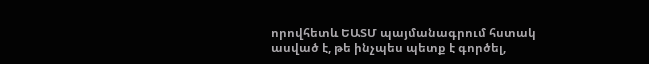որովհետև ԵԱՏՄ պայմանագրում հստակ ասված է, թե ինչպես պետք է գործել,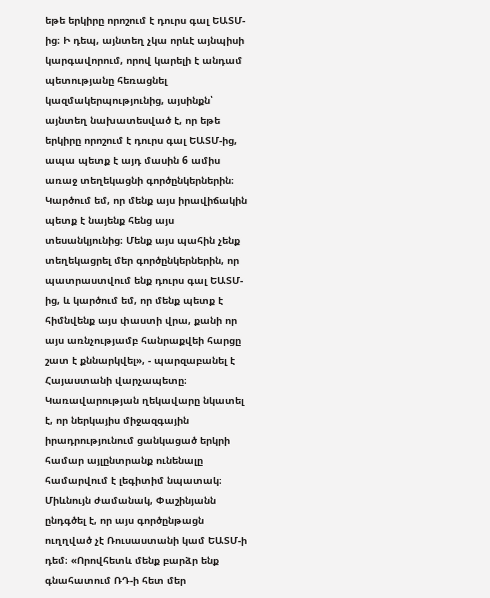եթե երկիրը որոշում է դուրս գալ ԵԱՏՄ-ից։ Ի դեպ, այնտեղ չկա որևէ այնպիսի կարգավորում, որով կարելի է անդամ պետությանը հեռացնել կազմակերպությունից, այսինքն՝ այնտեղ նախատեսված է, որ եթե երկիրը որոշում է դուրս գալ ԵԱՏՄ-ից, ապա պետք է այդ մասին 6 ամիս առաջ տեղեկացնի գործընկերներին։ Կարծում եմ, որ մենք այս իրավիճակին պետք է նայենք հենց այս տեսանկյունից։ Մենք այս պահին չենք տեղեկացրել մեր գործընկերներին, որ պատրաստվում ենք դուրս գալ ԵԱՏՄ-ից, և կարծում եմ, որ մենք պետք է հիմնվենք այս փաստի վրա, քանի որ այս առնչությամբ հանրաքվեի հարցը շատ է քննարկվել», - պարզաբանել է Հայաստանի վարչապետը։
Կառավարության ղեկավարը նկատել է, որ ներկայիս միջազգային իրադրությունում ցանկացած երկրի համար այլընտրանք ունենալը համարվում է լեգիտիմ նպատակ։ Միևնույն ժամանակ, Փաշինյանն ընդգծել է, որ այս գործընթացն ուղղված չէ Ռուսաստանի կամ ԵԱՏՄ-ի դեմ։ «Որովհետև մենք բարձր ենք գնահատում ՌԴ-ի հետ մեր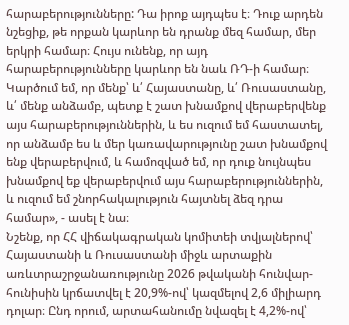հարաբերությունները: Դա իրոք այդպես է։ Դուք արդեն նշեցիք, թե որքան կարևոր են դրանք մեզ համար, մեր երկրի համար։ Հույս ունենք, որ այդ հարաբերությունները կարևոր են նաև ՌԴ-ի համար։ Կարծում եմ, որ մենք՝ և՛ Հայաստանը, և՛ Ռուսաստանը, և՛ մենք անձամբ, պետք է շատ խնամքով վերաբերվենք այս հարաբերություններին, և ես ուզում եմ հաստատել, որ անձամբ ես և մեր կառավարությունը շատ խնամքով ենք վերաբերվում, և համոզված եմ, որ դուք նույնպես խնամքով եք վերաբերվում այս հարաբերություններին, և ուզում եմ շնորհակալություն հայտնել ձեզ դրա համար», - ասել է նա։
Նշենք, որ ՀՀ վիճակագրական կոմիտեի տվյալներով՝ Հայաստանի և Ռուսաստանի միջև արտաքին առևտրաշրջանառությունը 2026 թվականի հունվար-հունիսին կրճատվել է 20,9%-ով՝ կազմելով 2,6 միլիարդ դոլար։ Ընդ որում, արտահանումը նվազել է 4,2%-ով՝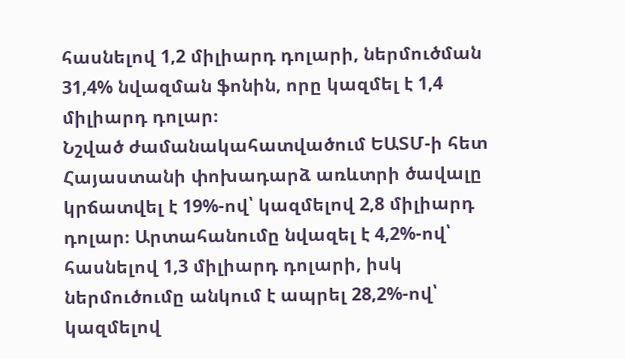հասնելով 1,2 միլիարդ դոլարի, ներմուծման 31,4% նվազման ֆոնին, որը կազմել է 1,4 միլիարդ դոլար։
Նշված ժամանակահատվածում ԵԱՏՄ-ի հետ Հայաստանի փոխադարձ առևտրի ծավալը կրճատվել է 19%-ով՝ կազմելով 2,8 միլիարդ դոլար։ Արտահանումը նվազել է 4,2%-ով՝ հասնելով 1,3 միլիարդ դոլարի, իսկ ներմուծումը անկում է ապրել 28,2%-ով՝ կազմելով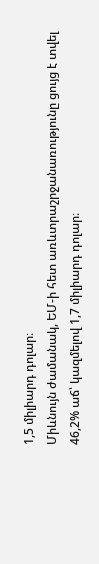1,5 միլիարդ դոլար։
Միևնույն ժամանակ, ԵՄ-ի հետ առևտրաշրջանառությունը ցույց է տվել 46,2% աճ՝ կազմելով 1,7 միլիարդ դոլար։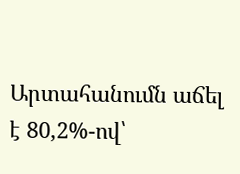Արտահանումն աճել է 80,2%-ով՝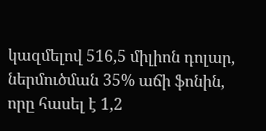կազմելով 516,5 միլիոն դոլար, ներմուծման 35% աճի ֆոնին, որը հասել է 1,2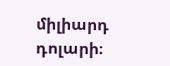միլիարդ դոլարի։